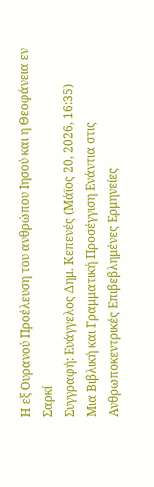Η εξ Ουρανού Προέλευση του ανθρώπου Ιησού και η Θεοφάνεια εν Σαρκί
Συγγραφή: Ευάγγελος Δημ. Κεπενές (Μάϊος 20, 2026, 16:35)
Μια Βιβλική και Γραμματική Προσέγγιση Ενάντια στις Ανθρωποκεντρικές Επιβεβλημένες Ερμηνείες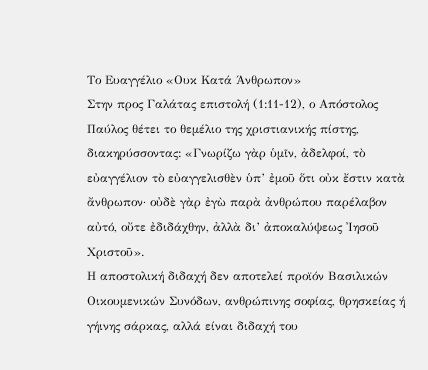Το Ευαγγέλιο «Ουκ Κατά Άνθρωπον»
Στην προς Γαλάτας επιστολή (1:11-12), ο Απόστολος Παύλος θέτει το θεμέλιο της χριστιανικής πίστης, διακηρύσσοντας: «Γνωρίζω γὰρ ὑμῖν, ἀδελφοί, τὸ εὐαγγέλιον τὸ εὐαγγελισθὲν ὑπ’ ἐμοῦ ὅτι οὐκ ἔστιν κατὰ ἄνθρωπον· οὐδὲ γὰρ ἐγὼ παρὰ ἀνθρώπου παρέλαβον αὐτό, οὔτε ἐδιδάχθην, ἀλλὰ δι’ ἀποκαλύψεως Ἰησοῦ Χριστοῦ».
Η αποστολική διδαχή δεν αποτελεί προϊόν Βασιλικών Οικουμενικών Συνόδων, ανθρώπινης σοφίας, θρησκείας ή γήινης σάρκας, αλλά είναι διδαχή του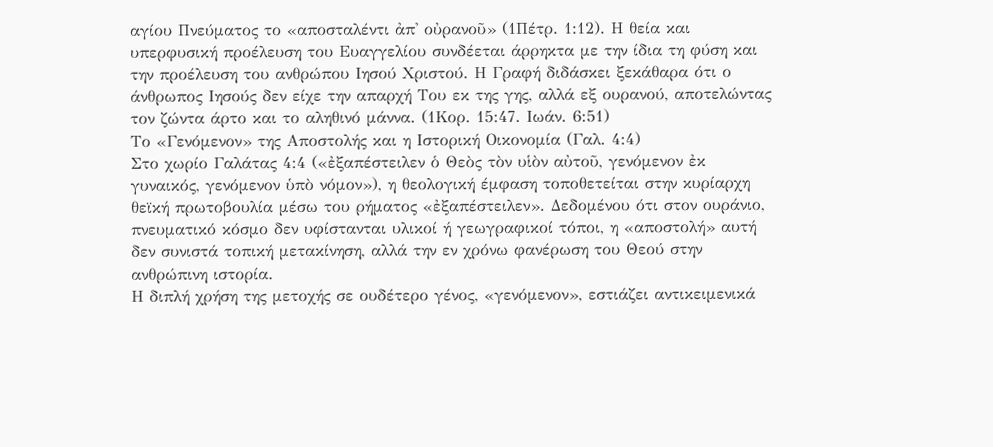αγίου Πνεύματος το «αποσταλέντι ἀπ' οὐρανοῦ» (1Πέτρ. 1:12). Η θεία και υπερφυσική προέλευση του Ευαγγελίου συνδέεται άρρηκτα με την ίδια τη φύση και την προέλευση του ανθρώπου Ιησού Χριστού. Η Γραφή διδάσκει ξεκάθαρα ότι ο άνθρωπος Ιησούς δεν είχε την απαρχή Του εκ της γης, αλλά εξ ουρανού, αποτελώντας τον ζώντα άρτο και το αληθινό μάννα. (1Κορ. 15:47. Ιωάν. 6:51)
Το «Γενόμενον» της Αποστολής και η Ιστορική Οικονομία (Γαλ. 4:4)
Στο χωρίο Γαλάτας 4:4 («ἐξαπέστειλεν ὁ Θεὸς τὸν υἱὸν αὐτοῦ, γενόμενον ἐκ γυναικός, γενόμενον ὑπὸ νόμον»), η θεολογική έμφαση τοποθετείται στην κυρίαρχη θεϊκή πρωτοβουλία μέσω του ρήματος «ἐξαπέστειλεν». Δεδομένου ότι στον ουράνιο, πνευματικό κόσμο δεν υφίστανται υλικοί ή γεωγραφικοί τόποι, η «αποστολή» αυτή δεν συνιστά τοπική μετακίνηση, αλλά την εν χρόνω φανέρωση του Θεού στην ανθρώπινη ιστορία.
Η διπλή χρήση της μετοχής σε ουδέτερο γένος, «γενόμενον», εστιάζει αντικειμενικά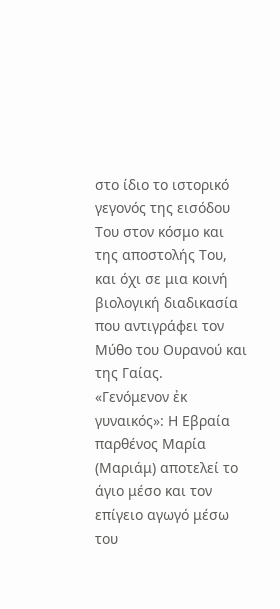στο ίδιο το ιστορικό γεγονός της εισόδου Του στον κόσμο και της αποστολής Του, και όχι σε μια κοινή βιολογική διαδικασία που αντιγράφει τον Μύθο του Ουρανού και της Γαίας.
«Γενόμενον ἐκ γυναικός»: Η Εβραία παρθένος Μαρία (Μαριάμ) αποτελεί το άγιο μέσο και τον επίγειο αγωγό μέσω του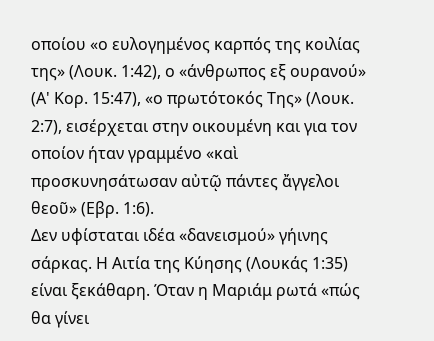οποίου «ο ευλογημένος καρπός της κοιλίας της» (Λουκ. 1:42), ο «άνθρωπος εξ ουρανού» (Α' Κορ. 15:47), «ο πρωτότοκός Της» (Λουκ. 2:7), εισέρχεται στην οικουμένη και για τον οποίον ήταν γραμμένο «καὶ προσκυνησάτωσαν αὐτῷ πάντες ἄγγελοι θεοῦ» (Εβρ. 1:6).
Δεν υφίσταται ιδέα «δανεισμού» γήινης σάρκας. Η Αιτία της Κύησης (Λουκάς 1:35) είναι ξεκάθαρη. Όταν η Μαριάμ ρωτά «πώς θα γίνει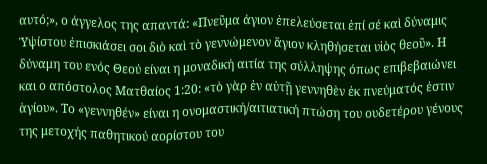αυτό;», ο άγγελος της απαντά: «Πνεῦμα άγιον ἐπελεύσεται ἐπί σέ καὶ δύναμις Ὑψίστου ἐπισκιάσει σοι διὸ καὶ τὸ γεννώμενον ἅγιον κληθήσεται υἱὸς θεοῦ». Η δύναμη του ενός Θεού είναι η μοναδική αιτία της σύλληψης όπως επιβεβαιώνει και ο απόστολος Ματθαίος 1:20: «τὸ γὰρ ἐν αὐτῇ γεννηθὲν ἐκ πνεύματός ἐστιν ἁγίου». Το «γεννηθέν» είναι η ονομαστική/αιτιατική πτώση του ουδετέρου γένους της μετοχής παθητικού αορίστου του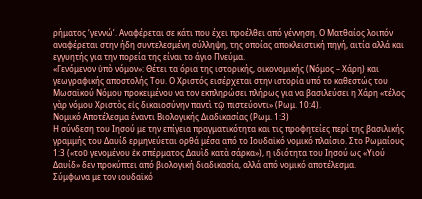ρήματος ‘γεννώ’. Αναφέρεται σε κάτι που έχει προέλθει από γέννηση. Ο Ματθαίος λοιπόν αναφέρεται στην ήδη συντελεσμένη σύλληψη, της οποίας αποκλειστική πηγή, αιτία αλλά και εγγυητής για την πορεία της είναι το άγιο Πνεύμα.
«Γενόμενον ὑπὸ νόμον»: Θέτει τα όρια της ιστορικής, οικονομικής (Νόμος – Χάρη) και γεωγραφικής αποστολής Του. Ο Χριστός εισέρχεται στην ιστορία υπό το καθεστώς του Μωσαϊκού Νόμου προκειμένου να τον εκπληρώσει πλήρως για να βασιλεύσει η Χάρη «τέλος γὰρ νόμου Χριστὸς εἰς δικαιοσύνην παντὶ τῷ πιστεύοντι» (Ρωμ. 10:4).
Νομικό Αποτέλεσμα έναντι Βιολογικής Διαδικασίας (Ρωμ. 1:3)
Η σύνδεση του Ιησού με την επίγεια πραγματικότητα και τις προφητείες περί της βασιλικής γραμμής του Δαυίδ ερμηνεύεται ορθά μέσα από το Ιουδαϊκό νομικό πλαίσιο. Στο Ρωμαίους 1:3 («τοῦ γενομένου ἐκ σπέρματος Δαυὶδ κατὰ σάρκα»), η ιδιότητα του Ιησού ως «Υιού Δαυίδ» δεν προκύπτει από βιολογική διαδικασία, αλλά από νομικό αποτέλεσμα.
Σύμφωνα με τον ιουδαϊκό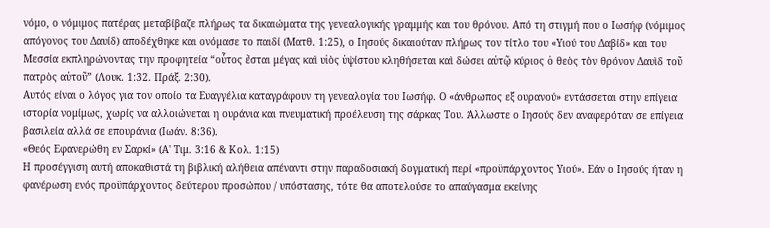νόμο, ο νόμιμος πατέρας μεταβίβαζε πλήρως τα δικαιώματα της γενεαλογικής γραμμής και του θρόνου. Από τη στιγμή που ο Ιωσήφ (νόμιμος απόγονος του Δαυίδ) αποδέχθηκε και ονόμασε το παιδί (Ματθ. 1:25), ο Ιησούς δικαιούταν πλήρως τον τίτλο του «Υιού του Δαβίδ» και του Μεσσία εκπληρώνοντας την προφητεία “οὗτος ἔσται μέγας καὶ υἱὸς ὑψίστου κληθήσεται καὶ δώσει αὐτῷ κύριος ὁ θεὸς τὸν θρόνον Δαυὶδ τοῦ πατρὸς αὐτοῦ” (Λουκ. 1:32. Πράξ. 2:30).
Αυτός είναι ο λόγος για τον οποίο τα Ευαγγέλια καταγράφουν τη γενεαλογία του Ιωσήφ. Ο «άνθρωπος εξ ουρανού» εντάσσεται στην επίγεια ιστορία νομίμως, χωρίς να αλλοιώνεται η ουράνια και πνευματική προέλευση της σάρκας Του. Άλλωστε ο Ιησούς δεν αναφερόταν σε επίγεια βασιλεία αλλά σε επουράνια (Ιωάν. 8:36).
«Θεός Εφανερώθη εν Σαρκί» (Α' Τιμ. 3:16 & Κολ. 1:15)
Η προσέγγιση αυτή αποκαθιστά τη βιβλική αλήθεια απέναντι στην παραδοσιακή δογματική περί «προϋπάρχοντος Υιού». Εάν ο Ιησούς ήταν η φανέρωση ενός προϋπάρχοντος δεύτερου προσώπου / υπόστασης, τότε θα αποτελούσε το απαύγασμα εκείνης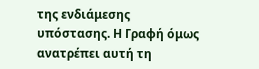της ενδιάμεσης υπόστασης. Η Γραφή όμως ανατρέπει αυτή τη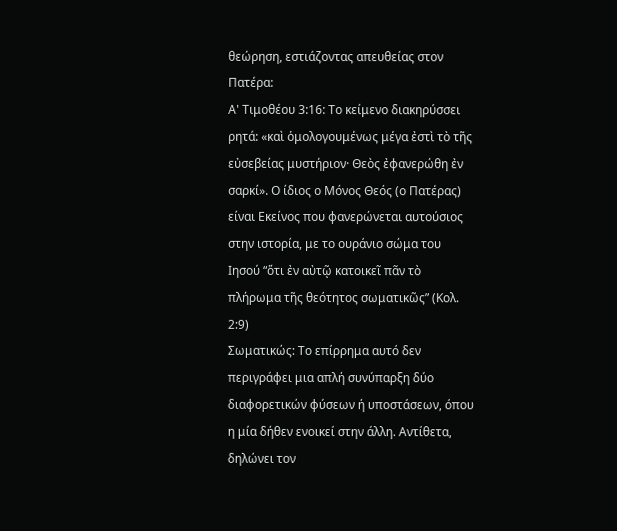θεώρηση, εστιάζοντας απευθείας στον Πατέρα:
Α' Τιμοθέου 3:16: Το κείμενο διακηρύσσει ρητά: «καὶ ὁμολογουμένως μέγα ἐστὶ τὸ τῆς εὐσεβείας μυστήριον· Θεὸς ἐφανερώθη ἐν σαρκί». Ο ίδιος ο Μόνος Θεός (ο Πατέρας) είναι Εκείνος που φανερώνεται αυτούσιος στην ιστορία, με το ουράνιο σώμα του Ιησού “ὅτι ἐν αὐτῷ κατοικεῖ πᾶν τὸ πλήρωμα τῆς θεότητος σωματικῶς” (Κολ. 2:9)
Σωματικώς: Το επίρρημα αυτό δεν περιγράφει μια απλή συνύπαρξη δύο διαφορετικών φύσεων ή υποστάσεων, όπου η μία δήθεν ενοικεί στην άλλη. Αντίθετα, δηλώνει τον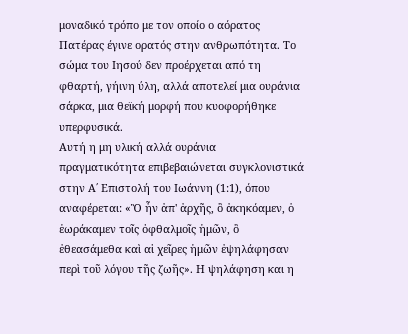μοναδικό τρόπο με τον οποίο ο αόρατος Πατέρας έγινε ορατός στην ανθρωπότητα. Το σώμα του Ιησού δεν προέρχεται από τη φθαρτή, γήινη ύλη, αλλά αποτελεί μια ουράνια σάρκα, μια θεϊκή μορφή που κυοφορήθηκε υπερφυσικά.
Αυτή η μη υλική αλλά ουράνια πραγματικότητα επιβεβαιώνεται συγκλονιστικά στην Α΄ Επιστολή του Ιωάννη (1:1), όπου αναφέρεται: «Ὃ ἦν ἀπ' ἀρχῆς, ὃ ἀκηκόαμεν, ὁ ἑωράκαμεν τοῖς ὀφθαλμοῖς ἡμῶν, ὃ ἐθεασάμεθα καὶ αἱ χεῖρες ἡμῶν ἐψηλάφησαν περὶ τοῦ λόγου τῆς ζωῆς». Η ψηλάφηση και η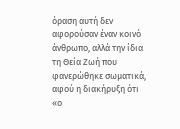όραση αυτή δεν αφορούσαν έναν κοινό άνθρωπο, αλλά την ίδια τη Θεία Ζωή που φανερώθηκε σωματικά, αφού η διακήρυξη ότι «ο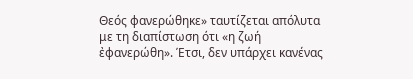Θεός φανερώθηκε» ταυτίζεται απόλυτα με τη διαπίστωση ότι «η ζωή ἐφανερώθη». Έτσι, δεν υπάρχει κανένας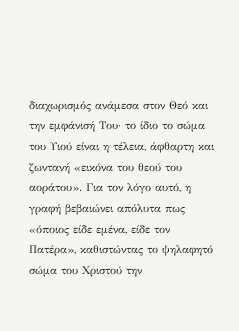διαχωρισμός ανάμεσα στον Θεό και την εμφάνισή Του· το ίδιο το σώμα του Υιού είναι η τέλεια, άφθαρτη και ζωντανή «εικόνα του θεού του αοράτου». Για τον λόγο αυτό, η γραφή βεβαιώνει απόλυτα πως «όποιος είδε εμένα, είδε τον Πατέρα», καθιστώντας το ψηλαφητό σώμα του Χριστού την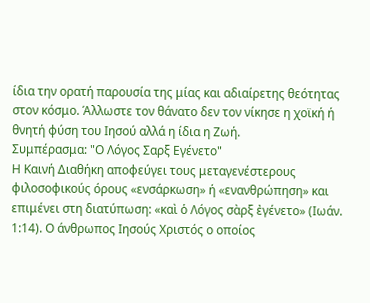ίδια την ορατή παρουσία της μίας και αδιαίρετης θεότητας στον κόσμο. Άλλωστε τον θάνατο δεν τον νίκησε η χοϊκή ή θνητή φύση του Ιησού αλλά η ίδια η Ζωή.
Συμπέρασμα: "Ο Λόγος Σαρξ Εγένετο"
Η Καινή Διαθήκη αποφεύγει τους μεταγενέστερους φιλοσοφικούς όρους «ενσάρκωση» ή «ενανθρώπηση» και επιμένει στη διατύπωση: «καὶ ὁ Λόγος σὰρξ ἐγένετο» (Ιωάν. 1:14). Ο άνθρωπος Ιησούς Χριστός ο οποίος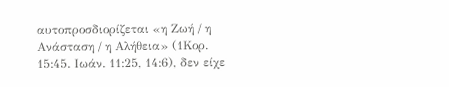αυτοπροσδιορίζεται «η Ζωή / η Ανάσταση / η Αλήθεια» (1Κορ. 15:45. Ιωάν. 11:25, 14:6), δεν είχε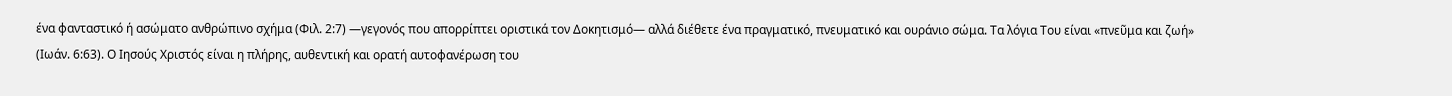ένα φανταστικό ή ασώματο ανθρώπινο σχήμα (Φιλ. 2:7) —γεγονός που απορρίπτει οριστικά τον Δοκητισμό— αλλά διέθετε ένα πραγματικό, πνευματικό και ουράνιο σώμα. Τα λόγια Του είναι «πνεῦμα και ζωή» (Ιωάν. 6:63). Ο Ιησούς Χριστός είναι η πλήρης, αυθεντική και ορατή αυτοφανέρωση του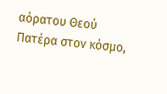αόρατου Θεού Πατέρα στον κόσμο,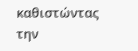καθιστώντας την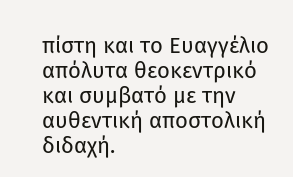πίστη και το Ευαγγέλιο απόλυτα θεοκεντρικό και συμβατό με την αυθεντική αποστολική διδαχή.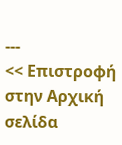---
<< Επιστροφή στην Αρχική σελίδα